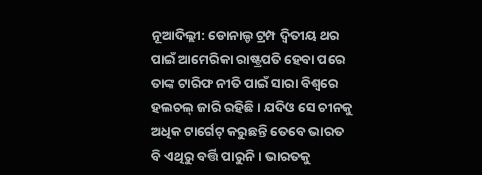ନୂଆଦିଲ୍ଲୀ: ଡୋନାଲ୍ଡ ଟ୍ରମ୍ପ ଦ୍ୱିତୀୟ ଥର ପାଇଁ ଆମେରିକା ରାଷ୍ଟ୍ରପତି ହେବା ପରେ ତାଙ୍କ ଟାରିଫ ନୀତି ପାଇଁ ସାରା ବିଶ୍ୱରେ ହଲଚଲ୍ ଜାରି ରହିଛି। ଯଦିଓ ସେ ଚୀନକୁ ଅଧିକ ଟାର୍ଗେଟ୍ କରୁଛନ୍ତି ତେବେ ଭାରତ ବି ଏଥିରୁ ବର୍ତ୍ତି ପାରୁନି। ଭାରତକୁ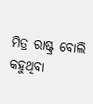ମିତ୍ର ରାଷ୍ଟ୍ର ବୋଲି କହୁଥିବା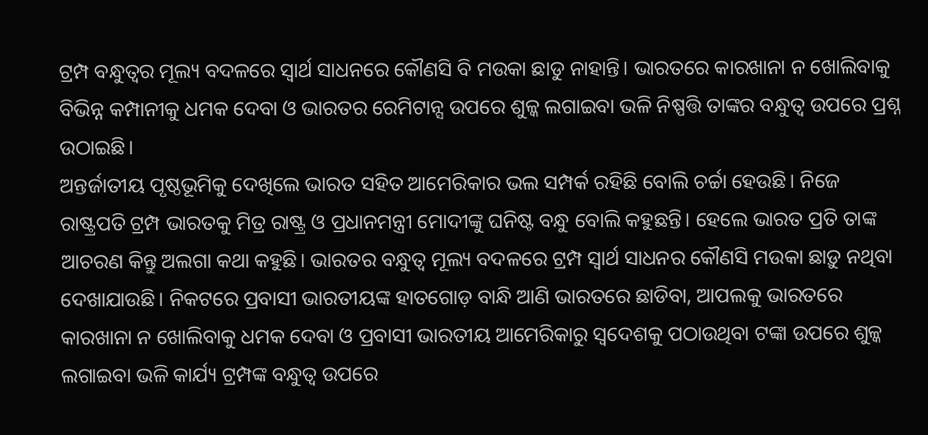ଟ୍ରମ୍ପ ବନ୍ଧୁତ୍ୱର ମୂଲ୍ୟ ବଦଳରେ ସ୍ୱାର୍ଥ ସାଧନରେ କୌଣସି ବି ମଉକା ଛାଡୁ ନାହାନ୍ତି। ଭାରତରେ କାରଖାନା ନ ଖୋଲିବାକୁ ବିଭିନ୍ନ କମ୍ପାନୀକୁ ଧମକ ଦେବା ଓ ଭାରତର ରେମିଟାନ୍ସ ଉପରେ ଶୁଳ୍କ ଲଗାଇବା ଭଳି ନିଷ୍ପତ୍ତି ତାଙ୍କର ବନ୍ଧୁତ୍ୱ ଉପରେ ପ୍ରଶ୍ନ ଉଠାଇଛି।
ଅନ୍ତର୍ଜାତୀୟ ପୃଷ୍ଠଭୂମିକୁ ଦେଖିଲେ ଭାରତ ସହିତ ଆମେରିକାର ଭଲ ସମ୍ପର୍କ ରହିଛି ବୋଲି ଚର୍ଚ୍ଚା ହେଉଛି। ନିଜେ ରାଷ୍ଟ୍ରପତି ଟ୍ରମ୍ପ ଭାରତକୁ ମିତ୍ର ରାଷ୍ଟ୍ର ଓ ପ୍ରଧାନମନ୍ତ୍ରୀ ମୋଦୀଙ୍କୁ ଘନିଷ୍ଟ ବନ୍ଧୁ ବୋଲି କହୁଛନ୍ତି। ହେଲେ ଭାରତ ପ୍ରତି ତାଙ୍କ ଆଚରଣ କିନ୍ତୁ ଅଲଗା କଥା କହୁଛି। ଭାରତର ବନ୍ଧୁତ୍ୱ ମୂଲ୍ୟ ବଦଳରେ ଟ୍ରମ୍ପ ସ୍ୱାର୍ଥ ସାଧନର କୌଣସି ମଉକା ଛାଡ଼ୁ ନଥିବା ଦେଖାଯାଉଛି। ନିକଟରେ ପ୍ରବାସୀ ଭାରତୀୟଙ୍କ ହାତଗୋଡ଼ ବାନ୍ଧି ଆଣି ଭାରତରେ ଛାଡିବା, ଆପଲକୁ ଭାରତରେ କାରଖାନା ନ ଖୋଲିବାକୁ ଧମକ ଦେବା ଓ ପ୍ରବାସୀ ଭାରତୀୟ ଆମେରିକାରୁ ସ୍ୱଦେଶକୁ ପଠାଉଥିବା ଟଙ୍କା ଉପରେ ଶୁଳ୍କ ଲଗାଇବା ଭଳି କାର୍ଯ୍ୟ ଟ୍ରମ୍ପଙ୍କ ବନ୍ଧୁତ୍ୱ ଉପରେ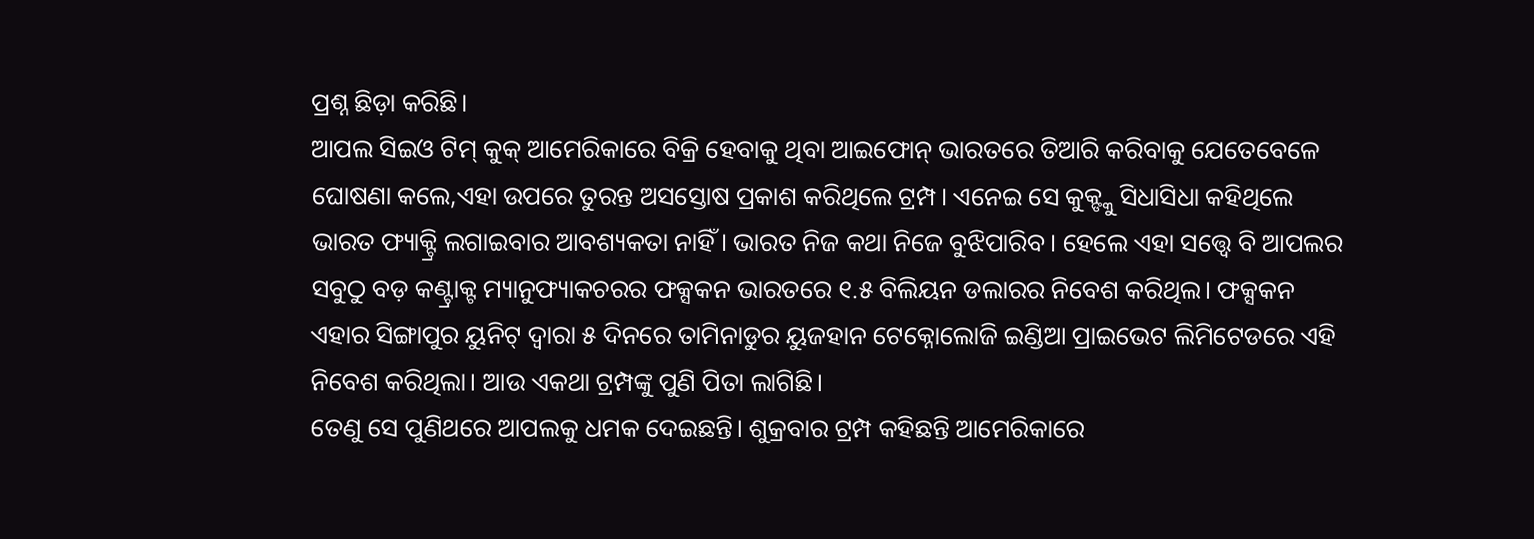ପ୍ରଶ୍ନ ଛିଡ଼ା କରିଛି।
ଆପଲ ସିଇଓ ଟିମ୍ କୁକ୍ ଆମେରିକାରେ ବିକ୍ରି ହେବାକୁ ଥିବା ଆଇଫୋନ୍ ଭାରତରେ ତିଆରି କରିବାକୁ ଯେତେବେଳେ ଘୋଷଣା କଲେ,ଏହା ଉପରେ ତୁରନ୍ତ ଅସସ୍ତୋଷ ପ୍ରକାଶ କରିଥିଲେ ଟ୍ରମ୍ପ। ଏନେଇ ସେ କୁକ୍ଙ୍କୁ ସିଧାସିଧା କହିଥିଲେ ଭାରତ ଫ୍ୟାକ୍ଟ୍ରି ଲଗାଇବାର ଆବଶ୍ୟକତା ନାହିଁ। ଭାରତ ନିଜ କଥା ନିଜେ ବୁଝିପାରିବ। ହେଲେ ଏହା ସତ୍ତ୍ୱେ ବି ଆପଲର ସବୁଠୁ ବଡ଼ କଣ୍ଟ୍ରାକ୍ଟ ମ୍ୟାନୁଫ୍ୟାକଚରର ଫକ୍ସକନ ଭାରତରେ ୧.୫ ବିଲିୟନ ଡଲାରର ନିବେଶ କରିଥିଲ। ଫକ୍ସକନ ଏହାର ସିଙ୍ଗାପୁର ୟୁନିଟ୍ ଦ୍ୱାରା ୫ ଦିନରେ ତାମିନାଡୁର ୟୁଜହାନ ଟେକ୍ନୋଲୋଜି ଇଣ୍ଡିଆ ପ୍ରାଇଭେଟ ଲିମିଟେଡରେ ଏହି ନିବେଶ କରିଥିଲା। ଆଉ ଏକଥା ଟ୍ରମ୍ପଙ୍କୁ ପୁଣି ପିତା ଲାଗିଛି।
ତେଣୁ ସେ ପୁଣିଥରେ ଆପଲକୁ ଧମକ ଦେଇଛନ୍ତି। ଶୁକ୍ରବାର ଟ୍ରମ୍ପ କହିଛନ୍ତି ଆମେରିକାରେ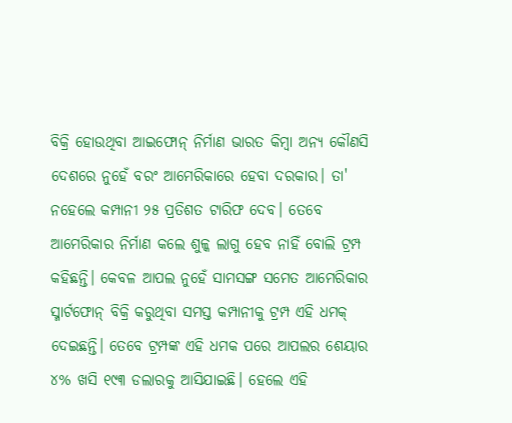ବିକ୍ରି ହୋଉଥିବା ଆଇଫୋନ୍ ନିର୍ମାଣ ଭାରତ କିମ୍ବା ଅନ୍ୟ କୌଣସି ଦେଶରେ ନୁହେଁ ବରଂ ଆମେରିକାରେ ହେବା ଦରକାର। ତା' ନହେଲେ କମ୍ପାନୀ ୨୫ ପ୍ରତିଶତ ଟାରିଫ ଦେବ। ତେବେ ଆମେରିକାର ନିର୍ମାଣ କଲେ ଶୁଳ୍କ ଲାଗୁ ହେବ ନାହିଁ ବୋଲି ଟ୍ରମ୍ପ କହିଛନ୍ତି। କେବଳ ଆପଲ ନୁହେଁ ସାମସଙ୍ଗ ସମେତ ଆମେରିକାର ସ୍ମାର୍ଟଫୋନ୍ ବିକ୍ରି କରୁଥିବା ସମସ୍ତ କମ୍ପାନୀକୁ ଟ୍ରମ୍ପ ଏହି ଧମକ୍ ଦେଇଛନ୍ତି। ତେବେ ଟ୍ରମ୍ପଙ୍କ ଏହି ଧମକ ପରେ ଆପଲର ଶେୟାର ୪% ଖସି ୧୯୩ ଡଲାରକୁ ଆସିଯାଇଛି। ହେଲେ ଏହି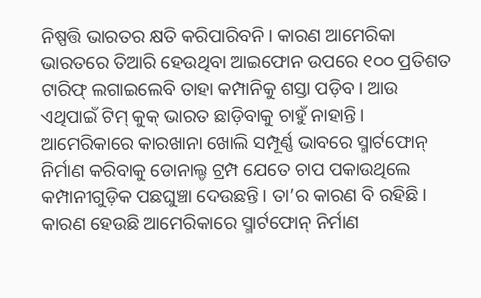ନିଷ୍ପତ୍ତି ଭାରତର କ୍ଷତି କରିପାରିବନି। କାରଣ ଆମେରିକା ଭାରତରେ ତିଆରି ହେଉଥିବା ଆଇଫୋନ ଉପରେ ୧୦୦ ପ୍ରତିଶତ ଟାରିଫ୍ ଲଗାଇଲେବି ତାହା କମ୍ପାନିକୁ ଶସ୍ତା ପଡ଼ିବ। ଆଉ ଏଥିପାଇଁ ଟିମ୍ କୁକ୍ ଭାରତ ଛାଡ଼ିବାକୁ ଚାହୁଁ ନାହାନ୍ତି।
ଆମେରିକାରେ କାରଖାନା ଖୋଲି ସମ୍ପୂର୍ଣ୍ଣ ଭାବରେ ସ୍ମାର୍ଟଫୋନ୍ ନିର୍ମାଣ କରିବାକୁ ଡୋନାଲ୍ଡ ଟ୍ରମ୍ପ ଯେତେ ଚାପ ପକାଉଥିଲେ କମ୍ପାନୀଗୁଡ଼ିକ ପଛଘୁଞ୍ଚା ଦେଉଛନ୍ତି। ତା’ର କାରଣ ବି ରହିଛି। କାରଣ ହେଉଛି ଆମେରିକାରେ ସ୍ମାର୍ଟଫୋନ୍ ନିର୍ମାଣ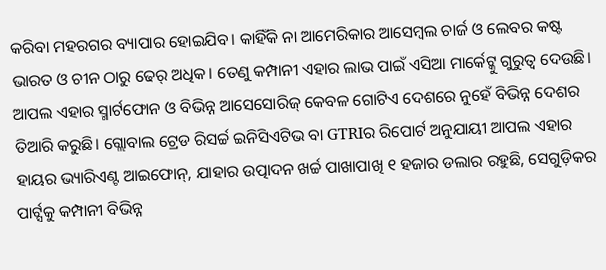କରିବା ମହରଗର ବ୍ୟାପାର ହୋଇଯିବ। କାହିଁକି ନା ଆମେରିକାର ଆସେମ୍ବଲ ଚାର୍ଜ ଓ ଲେବର କଷ୍ଟ ଭାରତ ଓ ଚୀନ ଠାରୁ ଢେର୍ ଅଧିକ। ତେଣୁ କମ୍ପାନୀ ଏହାର ଲାଭ ପାଇଁ ଏସିଆ ମାର୍କେଟ୍କୁ ଗୁରୁତ୍ୱ ଦେଉଛି।
ଆପଲ ଏହାର ସ୍ମାର୍ଟଫୋନ ଓ ବିଭିନ୍ନ ଆସେସୋରିଜ୍ କେବଳ ଗୋଟିଏ ଦେଶରେ ନୁହେଁ ବିଭିନ୍ନ ଦେଶର ତିଆରି କରୁଛି। ଗ୍ଲୋବାଲ ଟ୍ରେଡ ରିସର୍ଚ୍ଚ ଇନିସିଏଟିଭ ବା GTRIର ରିପୋର୍ଟ ଅନୁଯାୟୀ ଆପଲ ଏହାର ହାୟର ଭ୍ୟାରିଏଣ୍ଟ ଆଇଫୋନ୍, ଯାହାର ଉତ୍ପାଦନ ଖର୍ଚ୍ଚ ପାଖାପାଖି ୧ ହଜାର ଡଲାର ରହୁଛି, ସେଗୁଡ଼ିକର ପାର୍ଟ୍ସକୁ କମ୍ପାନୀ ବିଭିନ୍ନ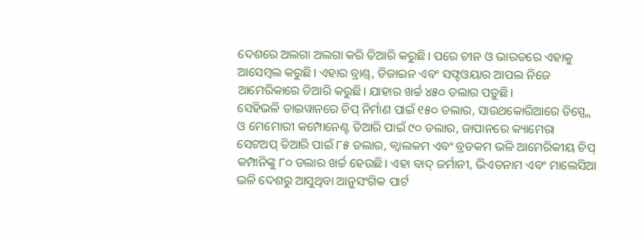ଦେଶରେ ଅଲଗା ଅଲଗା କରି ତିଆରି କରୁଛି। ପରେ ଚୀନ ଓ ଭାରତରେ ଏହାକୁ ଆସେମ୍ବଲ କରୁଛି। ଏହାର ବ୍ରାଣ୍ଡ୍, ଡିଜାଇନ ଏବଂ ସଫ୍ଟଓୟାର ଆପଲ ନିଜେ ଆମେରିକାରେ ତିଆରି କରୁଛି। ଯାହାର ଖର୍ଚ୍ଚ ୪୫୦ ଡଲାର ପଡ଼ୁଛି।
ସେହିଭଳି ତାଇୱାନରେ ଚିପ୍ ନିର୍ମାଣ ପାଇଁ ୧୫୦ ଡଲାର, ସାଉଥକୋରିଆରେ ଡିସ୍ପ୍ଲେ ଓ ମେମୋରୀ କମ୍ପୋନେଣ୍ଟ ତିଆରି ପାଇଁ ୯୦ ଡଲାର, ଜାପାନରେ କ୍ୟାମେରା ସେଟଅପ୍ ତିଆରି ପାଇଁ ୮୫ ଡଲାର, କ୍ୱାଲକମ ଏବଂ ବ୍ରଡକମ ଭଳି ଆମେରିକୀୟ ଚିପ୍ କମ୍ପାନିଙ୍କୁ ୮୦ ଡଲାର ଖର୍ଚ୍ଚ ହେଉଛି। ଏହା ବାଦ୍ ଜର୍ମାନୀ, ଭିଏତନାମ ଏବଂ ମାଲେସିଆ ଭଳି ଦେଶରୁ ଆସୁଥିବା ଆନୁସଂଗିକ ପାର୍ଟ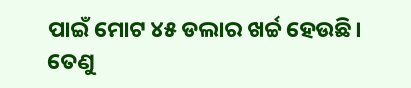ପାଇଁ ମୋଟ ୪୫ ଡଲାର ଖର୍ଚ୍ଚ ହେଉଛି।
ତେଣୁ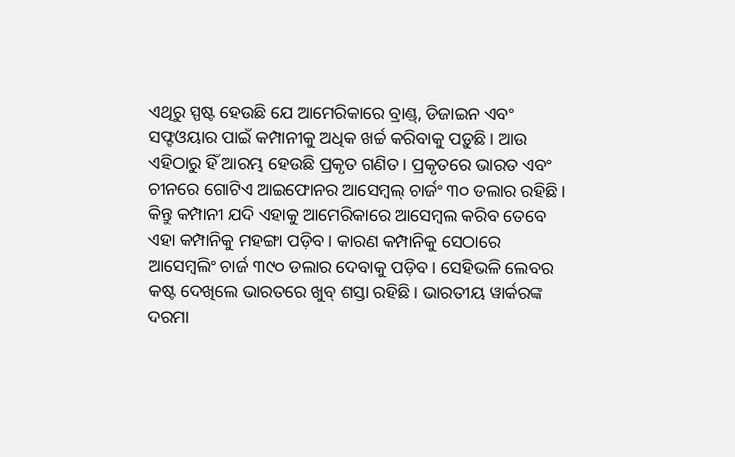ଏଥିରୁ ସ୍ପଷ୍ଟ ହେଉଛି ଯେ ଆମେରିକାରେ ବ୍ରାଣ୍ଡ୍, ଡିଜାଇନ ଏବଂ ସଫ୍ଟଓୟାର ପାଇଁ କମ୍ପାନୀକୁ ଅଧିକ ଖର୍ଚ୍ଚ କରିବାକୁ ପଡ଼ୁଛି। ଆଉ ଏହିଠାରୁ ହିଁ ଆରମ୍ଭ ହେଉଛି ପ୍ରକୃତ ଗଣିତ। ପ୍ରକୃତରେ ଭାରତ ଏବଂ ଚୀନରେ ଗୋଟିଏ ଆଇଫୋନର ଆସେମ୍ବଲ୍ ଚାର୍ଜଂ ୩୦ ଡଲାର ରହିଛି। କିନ୍ତୁ କମ୍ପାନୀ ଯଦି ଏହାକୁ ଆମେରିକାରେ ଆସେମ୍ବଲ କରିବ ତେବେ ଏହା କମ୍ପାନିକୁ ମହଙ୍ଗା ପଡ଼ିବ। କାରଣ କମ୍ପାନିକୁ ସେଠାରେ ଆସେମ୍ବଲିଂ ଚାର୍ଜ ୩୯୦ ଡଲାର ଦେବାକୁ ପଡ଼ିବ। ସେହିଭଳି ଲେବର କଷ୍ଟ ଦେଖିଲେ ଭାରତରେ ଖୁବ୍ ଶସ୍ତା ରହିଛି। ଭାରତୀୟ ୱାର୍କରଙ୍କ ଦରମା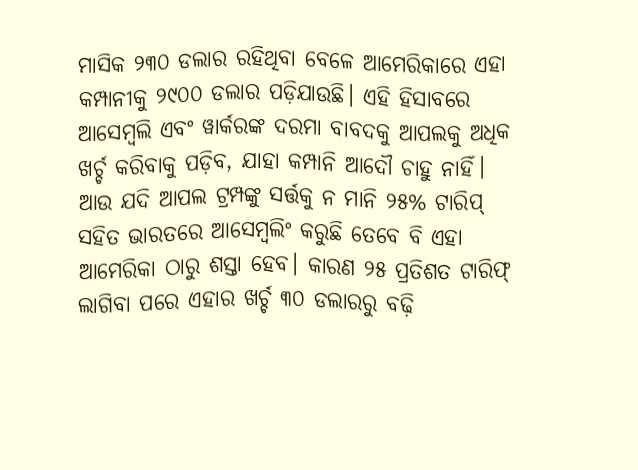ମାସିକ ୨୩୦ ଡଲାର ରହିଥିବା ବେଳେ ଆମେରିକାରେ ଏହା କମ୍ପାନୀକୁ ୨୯୦୦ ଡଲାର ପଡ଼ିଯାଉଛି। ଏହି ହିସାବରେ ଆସେମ୍ବଲି ଏବଂ ୱାର୍କରଙ୍କ ଦରମା ବାବଦକୁ ଆପଲକୁ ଅଧିକ ଖର୍ଚ୍ଚ କରିବାକୁ ପଡ଼ିବ, ଯାହା କମ୍ପାନି ଆଦୌ ଚାହୁ ନାହିଁ।
ଆଉ ଯଦି ଆପଲ ଟ୍ରମ୍ପଙ୍କୁ ସର୍ତ୍ତକୁ ନ ମାନି ୨୫% ଟାରିପ୍ ସହିତ ଭାରତରେ ଆସେମ୍ବଲିଂ କରୁଛି ତେବେ ବି ଏହା ଆମେରିକା ଠାରୁ ଶସ୍ତା ହେବ। କାରଣ ୨୫ ପ୍ରତିଶତ ଟାରିଫ୍ ଲାଗିବା ପରେ ଏହାର ଖର୍ଚ୍ଚ ୩୦ ଡଲାରରୁ ବଢ଼ି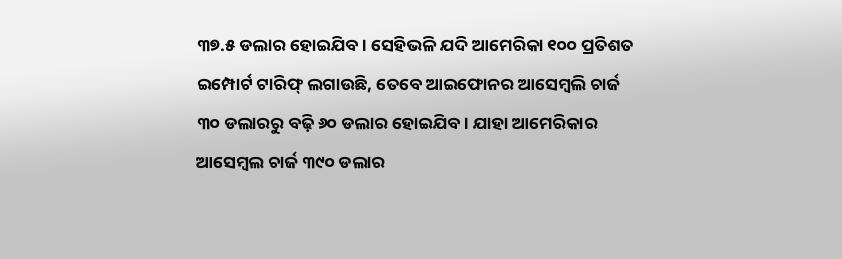୩୭.୫ ଡଲାର ହୋଇଯିବ। ସେହିଭଳି ଯଦି ଆମେରିକା ୧୦୦ ପ୍ରତିଶତ ଇମ୍ପୋର୍ଟ ଟାରିଫ୍ ଲଗାଉଛି, ତେବେ ଆଇଫୋନର ଆସେମ୍ବଲି ଚାର୍ଜ ୩୦ ଡଲାରରୁ ବଢ଼ି ୬୦ ଡଲାର ହୋଇଯିବ। ଯାହା ଆମେରିକାର ଆସେମ୍ବଲ ଚାର୍ଜ ୩୯୦ ଡଲାର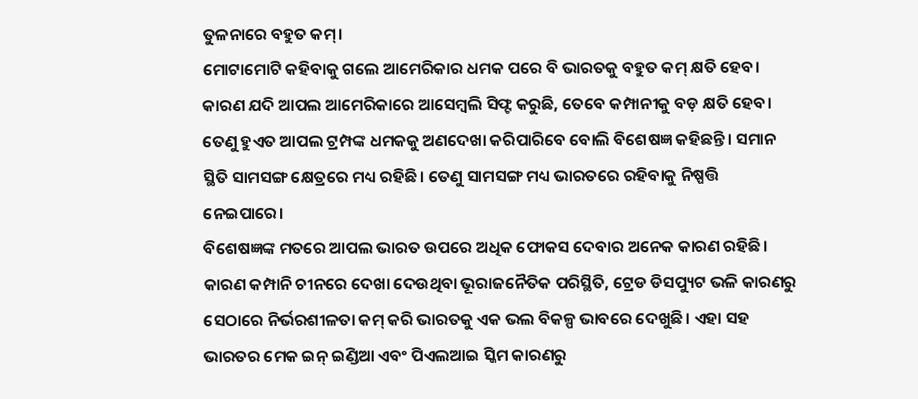ତୁଳନାରେ ବହୁତ କମ୍।
ମୋଟାମୋଟି କହିବାକୁ ଗଲେ ଆମେରିକାର ଧମକ ପରେ ବି ଭାରତକୁ ବହୁତ କମ୍ କ୍ଷତି ହେବ। କାରଣ ଯଦି ଆପଲ ଆମେରିକାରେ ଆସେମ୍ବଲି ସିଫ୍ଟ କରୁଛି, ତେବେ କମ୍ପାନୀକୁ ବଡ଼ କ୍ଷତି ହେବ। ତେଣୁ ହୁଏତ ଆପଲ ଟ୍ରମ୍ପଙ୍କ ଧମକକୁ ଅଣଦେଖା କରିପାରିବେ ବୋଲି ବିଶେଷଜ୍ଞ କହିଛନ୍ତି। ସମାନ ସ୍ଥିତି ସାମସଙ୍ଗ କ୍ଷେତ୍ରରେ ମଧ୍ୟ ରହିଛି। ତେଣୁ ସାମସଙ୍ଗ ମଧ୍ୟ ଭାରତରେ ରହିବାକୁ ନିଷ୍ପତ୍ତି ନେଇପାରେ।
ବିଶେଷଜ୍ଞଙ୍କ ମତରେ ଆପଲ ଭାରତ ଉପରେ ଅଧିକ ଫୋକସ ଦେବାର ଅନେକ କାରଣ ରହିଛି। କାରଣ କମ୍ପାନି ଚୀନରେ ଦେଖା ଦେଉଥିବା ଭୂରାଜନୈତିକ ପରିସ୍ଥିତି, ଟ୍ରେଡ ଡିସପ୍ୟୁଟ ଭଳି କାରଣରୁ ସେଠାରେ ନିର୍ଭରଶୀଳତା କମ୍ କରି ଭାରତକୁ ଏକ ଭଲ ବିକଳ୍ପ ଭାବରେ ଦେଖୁଛି। ଏହା ସହ ଭାରତର ମେକ ଇନ୍ ଇଣ୍ଡିଆ ଏବଂ ପିଏଲଆଇ ସ୍କିମ କାରଣରୁ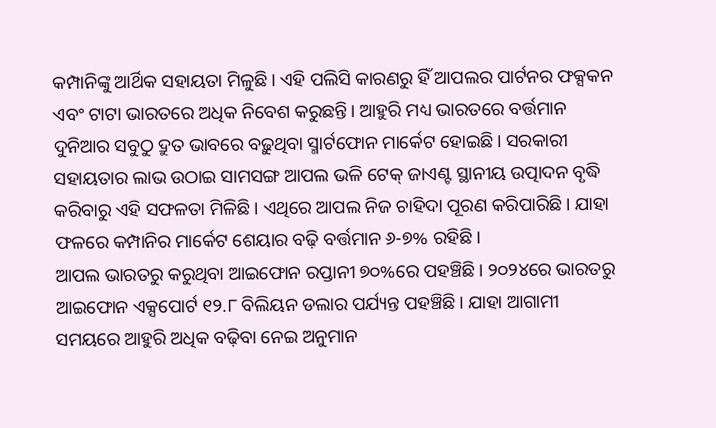କମ୍ପାନିଙ୍କୁ ଆର୍ଥିକ ସହାୟତା ମିଳୁଛି। ଏହି ପଲିସି କାରଣରୁ ହିଁ ଆପଲର ପାର୍ଟନର ଫକ୍ସକନ ଏବଂ ଟାଟା ଭାରତରେ ଅଧିକ ନିବେଶ କରୁଛନ୍ତି। ଆହୁରି ମଧ୍ୟ ଭାରତରେ ବର୍ତ୍ତମାନ ଦୁନିଆର ସବୁଠୁ ଦ୍ରୁତ ଭାବରେ ବଢ଼ୁଥିବା ସ୍ମାର୍ଟଫୋନ ମାର୍କେଟ ହୋଇଛି। ସରକାରୀ ସହାୟତାର ଲାଭ ଉଠାଇ ସାମସଙ୍ଗ ଆପଲ ଭଳି ଟେକ୍ ଜାଏଣ୍ଟ ସ୍ଥାନୀୟ ଉତ୍ପାଦନ ବୃଦ୍ଧି କରିବାରୁ ଏହି ସଫଳତା ମିଳିଛି। ଏଥିରେ ଆପଲ ନିଜ ଚାହିଦା ପୂରଣ କରିପାରିଛି। ଯାହା ଫଳରେ କମ୍ପାନିର ମାର୍କେଟ ଶେୟାର ବଢ଼ି ବର୍ତ୍ତମାନ ୬-୭% ରହିଛି।
ଆପଲ ଭାରତରୁ କରୁଥିବା ଆଇଫୋନ ରପ୍ତାନୀ ୭୦%ରେ ପହଞ୍ଚିଛି। ୨୦୨୪ରେ ଭାରତରୁ ଆଇଫୋନ ଏକ୍ସପୋର୍ଟ ୧୨.୮ ବିଲିୟନ ଡଲାର ପର୍ଯ୍ୟନ୍ତ ପହଞ୍ଚିଛି। ଯାହା ଆଗାମୀ ସମୟରେ ଆହୁରି ଅଧିକ ବଢ଼ିବା ନେଇ ଅନୁମାନ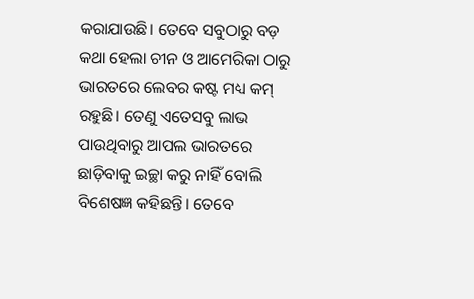କରାଯାଉଛି। ତେବେ ସବୁଠାରୁ ବଡ଼ କଥା ହେଲା ଚୀନ ଓ ଆମେରିକା ଠାରୁ ଭାରତରେ ଲେବର କଷ୍ଟ ମଧ୍ୟ କମ୍ ରହୁଛି। ତେଣୁ ଏତେସବୁ ଲାଭ ପାଉଥିବାରୁ ଆପଲ ଭାରତରେ ଛାଡ଼ିବାକୁ ଇଚ୍ଛା କରୁ ନାହିଁ ବୋଲି ବିଶେଷଜ୍ଞ କହିଛନ୍ତି। ତେବେ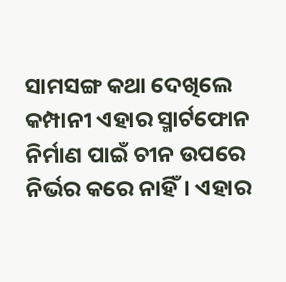ସାମସଙ୍ଗ କଥା ଦେଖିଲେ କମ୍ପାନୀ ଏହାର ସ୍ମାର୍ଟଫୋନ ନିର୍ମାଣ ପାଇଁ ଚୀନ ଉପରେ ନିର୍ଭର କରେ ନାହିଁ। ଏହାର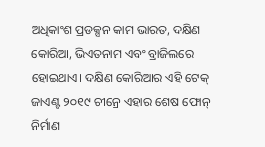ଅଧିକାଂଶ ପ୍ରଡକ୍ସନ କାମ ଭାରତ, ଦକ୍ଷିଣ କୋରିଆ, ଭିଏତନାମ ଏବଂ ବ୍ରାଜିଲରେ ହୋଇଥାଏ। ଦକ୍ଷିଣ କୋରିଆର ଏହି ଟେକ୍ ଜାଏଣ୍ଟ ୨୦୧୯ ଚୀନ୍ରେ ଏହାର ଶେଷ ଫୋନ୍ ନିର୍ମାଣ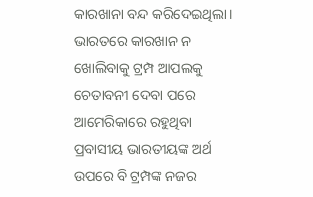କାରଖାନା ବନ୍ଦ କରିଦେଇଥିଲା।
ଭାରତରେ କାରଖାନ ନ ଖୋଲିବାକୁ ଟ୍ରମ୍ପ ଆପଲକୁ ଚେତାବନୀ ଦେବା ପରେ ଆମେରିକାରେ ରହୁଥିବା ପ୍ରବାସୀୟ ଭାରତୀୟଙ୍କ ଅର୍ଥ ଉପରେ ବି ଟ୍ରମ୍ପଙ୍କ ନଜର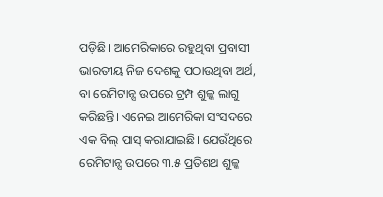ପଡ଼ିଛି। ଆମେରିକାରେ ରହୁଥିବା ପ୍ରବାସୀ ଭାରତୀୟ ନିଜ ଦେଶକୁ ପଠାଉଥିବା ଅର୍ଥ, ବା ରେମିଟାନ୍ସ ଉପରେ ଟ୍ରମ୍ପ ଶୁଳ୍କ ଲାଗୁ କରିଛନ୍ତି। ଏନେଇ ଆମେରିକା ସଂସଦରେ ଏକ ବିଲ୍ ପାସ୍ କରାଯାଇଛି। ଯେଉଁଥିରେ ରେମିଟାନ୍ସ ଉପରେ ୩.୫ ପ୍ରତିଶଥ ଶୁଳ୍କ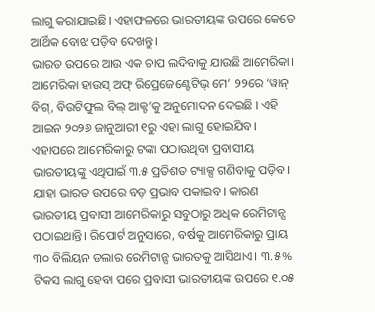ଲାଗୁ କରାଯାଇଛି। ଏହାଫଳରେ ଭାରତୀୟଙ୍କ ଉପରେ କେତେ ଆର୍ଥିକ ବୋଝ ପଡ଼ିବ ଦେଖନ୍ତୁ।
ଭାରତ ଉପରେ ଆଉ ଏକ ଚାପ ଲଦିବାକୁ ଯାଉଛି ଆମେରିକା। ଆମେରିକା ହାଉସ୍ ଅଫ୍ ରିପ୍ରେଜେଣ୍ଟେଟିଭ୍ ମେ’ ୨୨ରେ ‘ୱାନ୍ ବିଗ୍, ବିଉଟିଫୁଲ ବିଲ୍ ଆକ୍ଟ’କୁ ଅନୁମୋଦନ ଦେଇଛି । ଏହି ଆଇନ ୨୦୨୬ ଜାନୁଆରୀ ୧ରୁ ଏହା ଲାଗୁ ହୋଇଯିବ। ଏହାପରେ ଆମେରିକାରୁ ଟଙ୍କା ପଠାଉଥିବା ପ୍ରବାସୀୟ ଭାରତୀୟଙ୍କୁ ଏଥିପାଇଁ ୩.୫ ପ୍ରତିଶତ ଟ୍ୟାକ୍ସ ଗଣିବାକୁ ପଡ଼ିବ। ଯାହା ଭାରତ ଉପରେ ବଡ଼ ପ୍ରଭାବ ପକାଇବ। କାରଣ ଭାରତୀୟ ପ୍ରବାସୀ ଆମେରିକାରୁ ସବୁଠାରୁ ଅଧିକ ରେମିଟାନ୍ସ ପଠାଇଥାନ୍ତି। ରିପୋର୍ଟ ଅନୁସାରେ, ବର୍ଷକୁ ଆମେରିକାରୁ ପ୍ରାୟ ୩୦ ବିଲିୟନ ଡଲାର ରେମିଟାନ୍ସ ଭାରତକୁ ଆସିଥାଏ। ୩.୫% ଟିକସ ଲାଗୁ ହେବା ପରେ ପ୍ରବାସୀ ଭାରତୀୟଙ୍କ ଉପରେ ୧.୦୫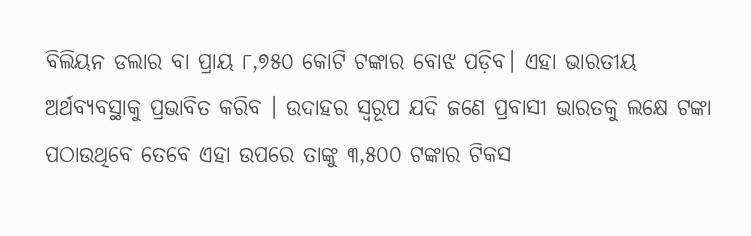ବିଲିୟନ ଡଲାର ବା ପ୍ରାୟ ୮,୭୫୦ କୋଟି ଟଙ୍କାର ବୋଝ ପଡ଼ିବ। ଏହା ଭାରତୀୟ ଅର୍ଥବ୍ୟବସ୍ଥାକୁ ପ୍ରଭାବିତ କରିବ । ଉଦାହର ସ୍ୱରୂପ ଯଦି ଜଣେ ପ୍ରବାସୀ ଭାରତକୁ ଲକ୍ଷେ ଟଙ୍କା ପଠାଉଥିବେ ତେବେ ଏହା ଉପରେ ତାଙ୍କୁ ୩,୫୦୦ ଟଙ୍କାର ଟିକସ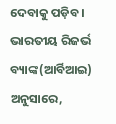ଦେବାକୁ ପଡ଼ିବ ।
ଭାରତୀୟ ରିଜର୍ଭ ବ୍ୟାଙ୍କ(ଆର୍ବିଆଇ) ଅନୁସାରେ,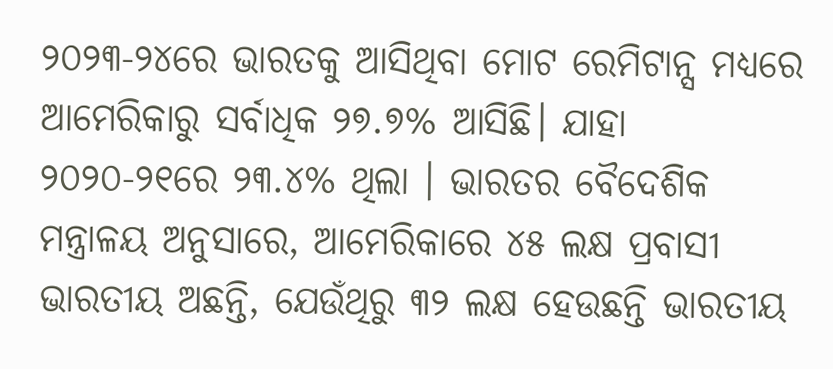୨୦୨୩-୨୪ରେ ଭାରତକୁ ଆସିଥିବା ମୋଟ ରେମିଟାନ୍ସ ମଧ୍ୟରେ ଆମେରିକାରୁ ସର୍ବାଧିକ ୨୭.୭% ଆସିଛି। ଯାହା ୨୦୨୦-୨୧ରେ ୨୩.୪% ଥିଲା । ଭାରତର ବୈଦେଶିକ ମନ୍ତ୍ରାଳୟ ଅନୁସାରେ, ଆମେରିକାରେ ୪୫ ଲକ୍ଷ ପ୍ରବାସୀ ଭାରତୀୟ ଅଛନ୍ତି, ଯେଉଁଥିରୁ ୩୨ ଲକ୍ଷ ହେଉଛନ୍ତି ଭାରତୀୟ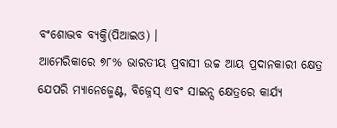ବଂଶୋଦ୍ଭବ ବ୍ୟକ୍ତି(ପିଆଇଓ) ।
ଆମେରିକାରେ ୭୮% ଭାରତୀୟ ପ୍ରବାସୀ ଉଚ୍ଚ ଆୟ ପ୍ରଦାନକାରୀ କ୍ଷେତ୍ର ଯେପରି ମ୍ୟାନେଜ୍ମେଣ୍ଟ, ବିଜ୍ନେସ୍ ଏବଂ ସାଇନ୍ସ କ୍ଷେତ୍ରରେ କାର୍ଯ୍ୟ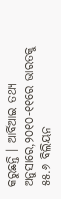କରୁଛନ୍ତି । ଆର୍ବିଆଇ ତଥ୍ୟ ଅନୁସାରେ,୨୦୧୦-୧୧ରେ ଭାରତକୁ ୫୫.୬ ବିଲିୟନ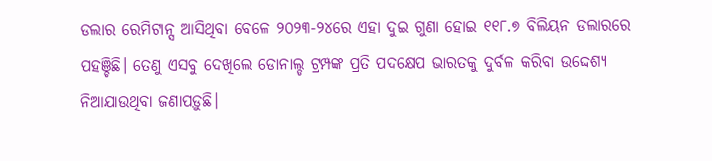ଡଲାର ରେମିଟାନ୍ସ ଆସିଥିବା ବେଳେ ୨୦୨୩-୨୪ରେ ଏହା ଦୁଇ ଗୁଣା ହୋଇ ୧୧୮.୭ ବିଲିୟନ ଡଲାରରେ ପହଞ୍ଚିଛି। ତେଣୁ ଏସବୁ ଦେଖିଲେ ଡୋନାଲ୍ଡ ଟ୍ରମ୍ପଙ୍କ ପ୍ରତି ପଦକ୍ଷେପ ଭାରତକୁ ଦୁର୍ବଳ କରିବା ଉଦ୍ଦେଶ୍ୟ ନିଆଯାଉଥିବା ଜଣାପଡ଼ୁଛି।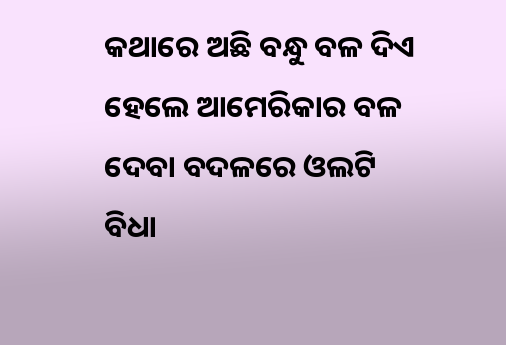କଥାରେ ଅଛି ବନ୍ଧୁ ବଳ ଦିଏ ହେଲେ ଆମେରିକାର ବଳ ଦେବା ବଦଳରେ ଓଲଟି ବିଧା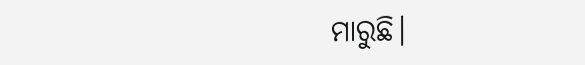ମାରୁଛି।